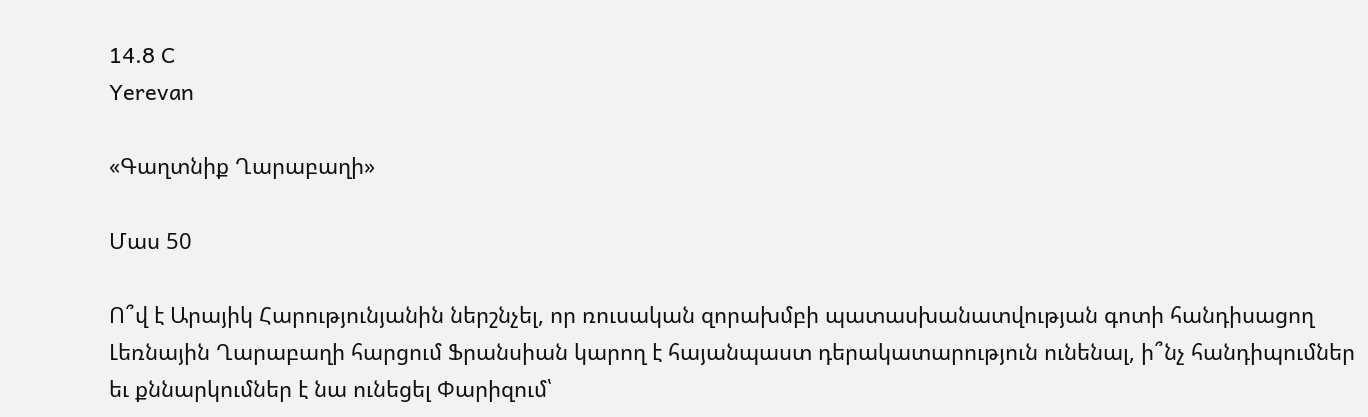14.8 C
Yerevan

«Գաղտնիք Ղարաբաղի»

Մաս 50

Ո՞վ է Արայիկ Հարությունյանին ներշնչել, որ ռուսական զորախմբի պատասխանատվության գոտի հանդիսացող Լեռնային Ղարաբաղի հարցում Ֆրանսիան կարող է հայանպաստ դերակատարություն ունենալ, ի՞նչ հանդիպումներ եւ քննարկումներ է նա ունեցել Փարիզում՝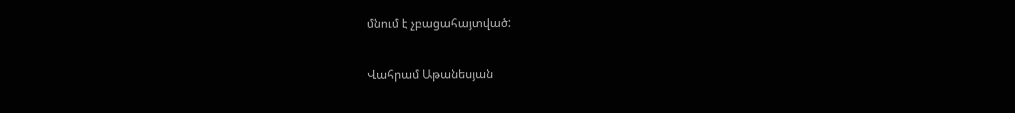մնում է չբացահայտված:

Վահրամ Աթանեսյան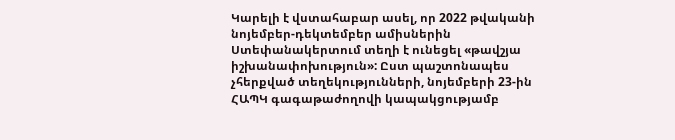Կարելի է վստահաբար ասել, որ 2022 թվականի նոյեմբեր-դեկտեմբեր ամիսներին Ստեփանակերտում տեղի է ունեցել «թավշյա իշխանափոխություն»: Ըստ պաշտոնապես չհերքված տեղեկությունների, նոյեմբերի 23-ին ՀԱՊԿ գագաթաժողովի կապակցությամբ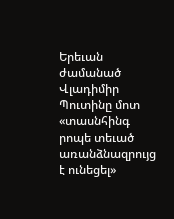Երեւան ժամանած Վլադիմիր Պուտինը մոտ «տասնհինգ րոպե տեւած առանձնազրույց է ունեցել»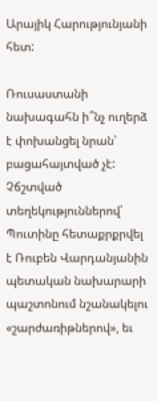Արայիկ Հարությունյանի հետ:

Ռուսաստանի նախագահն ի՞նչ ուղերձ է փոխանցել նրան՝ բացահայտված չէ: Չճշտված տեղեկություններով՝ Պուտինը հետաքրքրվել է Ռուբեն Վարդանյանին պետական նախարարի պաշտոնում նշանակելու «շարժառիթներով», եւ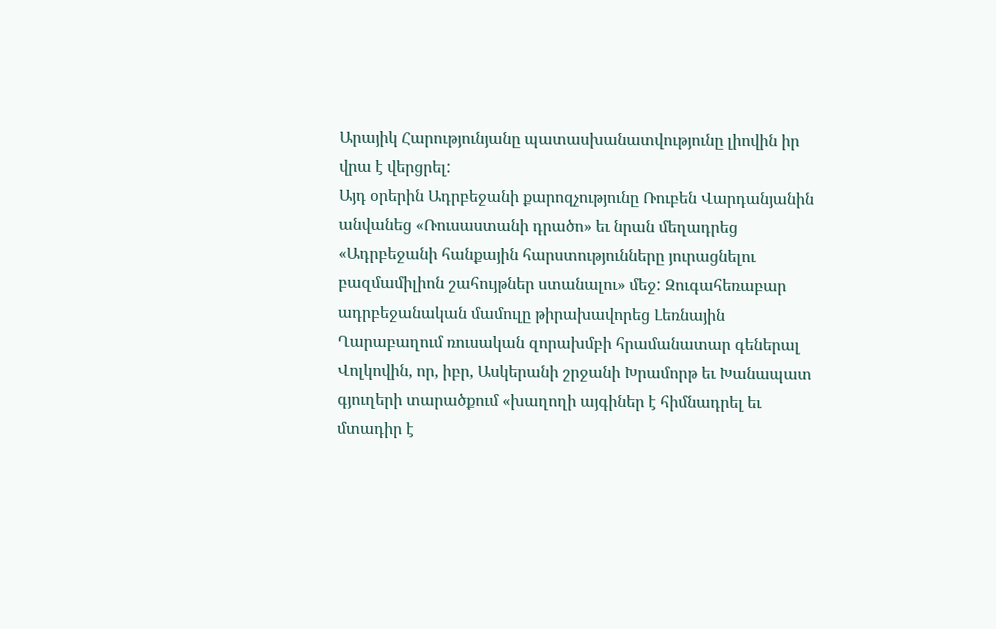Արայիկ Հարությունյանը պատասխանատվությունը լիովին իր վրա է վերցրել:
Այդ օրերին Ադրբեջանի քարոզչությունը Ռուբեն Վարդանյանին անվանեց «Ռուսաստանի դրածո» եւ նրան մեղադրեց «Ադրբեջանի հանքային հարստությունները յուրացնելու բազմամիլիոն շահույթներ ստանալու» մեջ: Զուգահեռաբար ադրբեջանական մամուլը թիրախավորեց Լեռնային Ղարաբաղում ռուսական զորախմբի հրամանատար գեներալ Վոլկովին, որ, իբր, Ասկերանի շրջանի Խրամորթ եւ Խանապատ գյուղերի տարածքում «խաղողի այգիներ է հիմնադրել եւ մտադիր է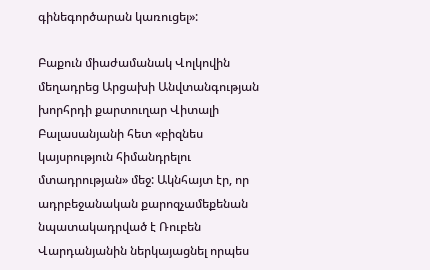գինեգործարան կառուցել»:

Բաքուն միաժամանակ Վոլկովին մեղադրեց Արցախի Անվտանգության խորհրդի քարտուղար Վիտալի Բալասանյանի հետ «բիզնես կայսրություն հիմանդրելու մտադրության» մեջ: Ակնհայտ էր, որ ադրբեջանական քարոզչամեքենան նպատակադրված է Ռուբեն Վարդանյանին ներկայացնել որպես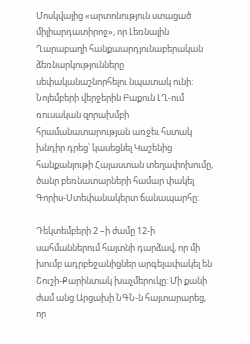Մոսկվայից «արտոնություն ստացած միլիարդատիրոջ», որ Լեռնային Ղարաբաղի հանքաարդյունաբերական ձեռնարկությունները սեփականաշնորհելու նպատակ ունի:
Նոյեմբերի վերջերին Բաքուն ԼՂ-ում ռուսական զորախմբի հրամանատարության առջեւ հստակ խնդիր դրեց՝ կասեցնել Կաշենից հանքանյութի Հայաստան տեղափոխումը, ծանր բեռնատարների համար փակել Գորիս-Ստեփանակերտ ճանապարհը:

Դեկտեմբերի 2 –ի ժամը 12‑ի սահմաններում հայտնի դարձավ, որ մի խումբ ադրբեջանիցներ արգելափակել են Շուշի-Քարինտակ խաչմերուկը: Մի քանի ժամ անց Արցախի ՆԳՆ‑ն հայտարարեց, որ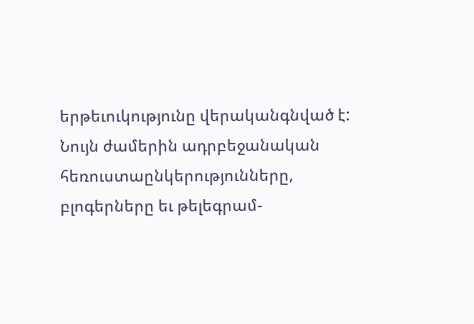երթեւուկությունը վերականգնված է:
Նույն ժամերին ադրբեջանական հեռուստաընկերությունները, բլոգերները եւ թելեգրամ-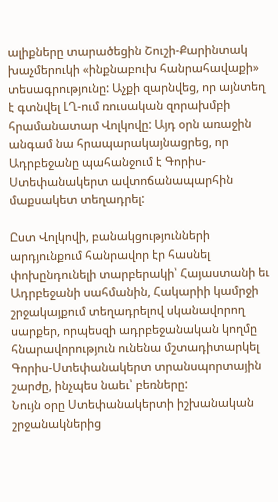ալիքները տարածեցին Շուշի-Քարինտակ խաչմերուկի «ինքնաբուխ հանրահավաքի» տեսագրությունը: Աչքի զարնվեց, որ այնտեղ է գտնվել ԼՂ-ում ռուսական զորախմբի հրամանատար Վոլկովը: Այդ օրն առաջին անգամ նա հրապարակայնացրեց, որ Ադրբեջանը պահանջում է Գորիս-Ստեփանակերտ ավտոճանապարհին մաքսակետ տեղադրել:

Ըստ Վոլկովի, բանակցությունների արդյունքում հանրավոր էր հասնել փոխընդունելի տարբերակի՝ Հայաստանի եւ Ադրբեջանի սահմանին, Հակարիի կամրջի շրջակայքում տեղադրելով սկանավորող սարքեր, որպեսզի ադրբեջանական կողմը հնարավորություն ունենա մշտադիտարկել Գորիս-Ստեփանակերտ տրանսպորտային շարժը, ինչպես նաեւ՝ բեռները:
Նույն օրը Ստեփանակերտի իշխանական շրջանակներից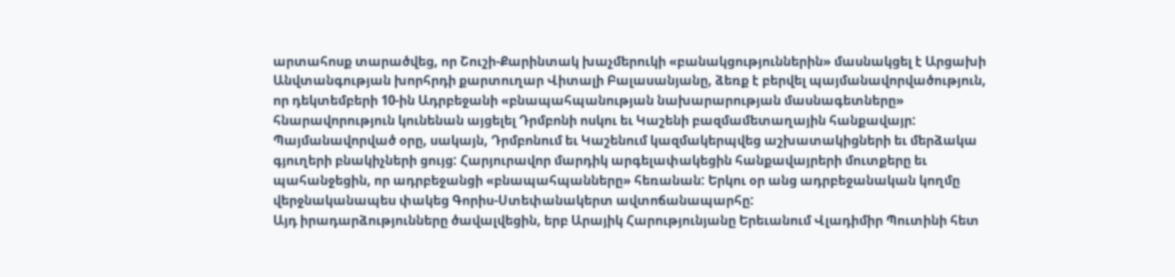արտահոսք տարածվեց, որ Շուշի-Քարինտակ խաչմերուկի «բանակցություններին» մասնակցել է Արցախի Անվտանգության խորհրդի քարտուղար Վիտալի Բալասանյանը, ձեռք է բերվել պայմանավորվածություն, որ դեկտեմբերի 10-ին Ադրբեջանի «բնապահպանության նախարարության մասնագետները» հնարավորություն կունենան այցելել Դրմբոնի ոսկու եւ Կաշենի բազմամետաղային հանքավայր:
Պայմանավորված օրը, սակայն, Դրմբոնում եւ Կաշենում կազմակերպվեց աշխատակիցների եւ մերձակա գյուղերի բնակիչների ցույց: Հարյուրավոր մարդիկ արգելափակեցին հանքավայրերի մուտքերը եւ պահանջեցին, որ ադրբեջանցի «բնապահպանները» հեռանան: Երկու օր անց ադրբեջանական կողմը վերջնականապես փակեց Գորիս-Ստեփանակերտ ավտոճանապարհը:
Այդ իրադարձությունները ծավալվեցին, երբ Արայիկ Հարությունյանը Երեւանում Վլադիմիր Պուտինի հետ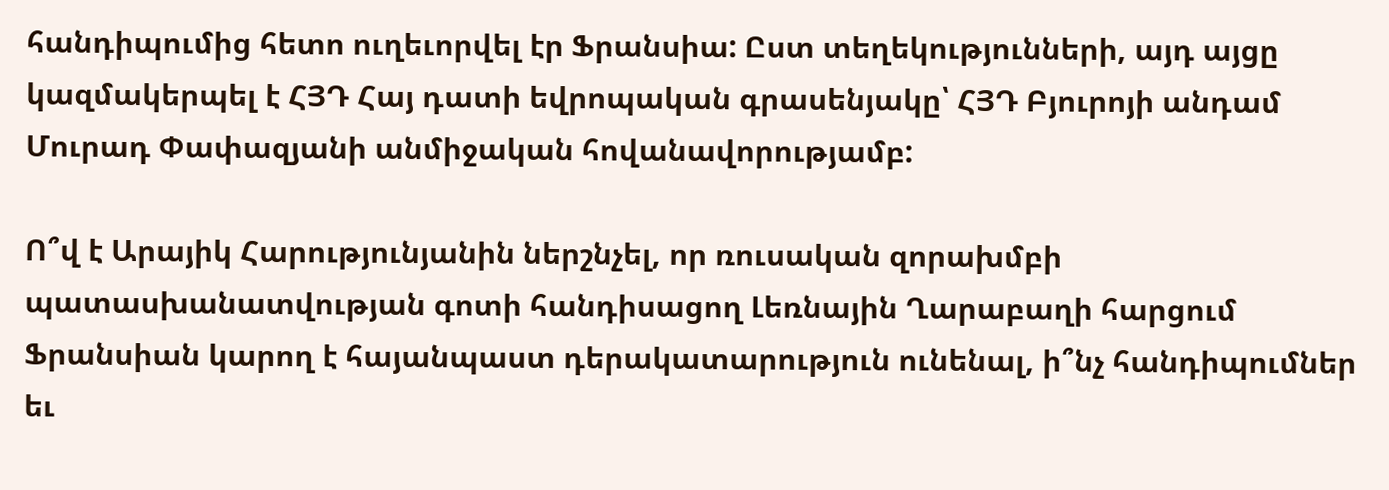հանդիպումից հետո ուղեւորվել էր Ֆրանսիա: Ըստ տեղեկությունների, այդ այցը կազմակերպել է ՀՅԴ Հայ դատի եվրոպական գրասենյակը՝ ՀՅԴ Բյուրոյի անդամ Մուրադ Փափազյանի անմիջական հովանավորությամբ:

Ո՞վ է Արայիկ Հարությունյանին ներշնչել, որ ռուսական զորախմբի պատասխանատվության գոտի հանդիսացող Լեռնային Ղարաբաղի հարցում Ֆրանսիան կարող է հայանպաստ դերակատարություն ունենալ, ի՞նչ հանդիպումներ եւ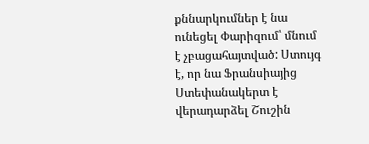քննարկումներ է նա ունեցել Փարիզում՝ մնում է չբացահայտված: Ստույգ է, որ նա Ֆրանսիայից Ստեփանակերտ է վերադարձել Շուշին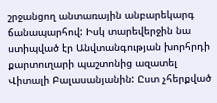շրջանցող անտառային անբարեկարգ ճանապարհով: Իսկ տարեվերջին նա ստիպված էր Անվտանգության խորհրդի քարտուղարի պաշտոնից ազատել Վիտալի Բալասանյանին: Ըստ չհերքված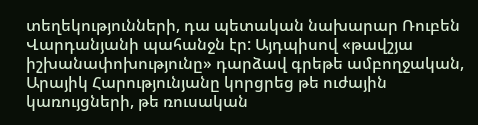տեղեկությունների, դա պետական նախարար Ռուբեն Վարդանյանի պահանջն էր: Այդպիսով «թավշյա իշխանափոխությունը» դարձավ գրեթե ամբողջական, Արայիկ Հարությունյանը կորցրեց թե ուժային կառույցների, թե ռուսական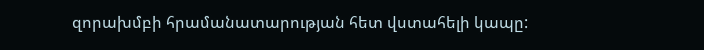զորախմբի հրամանատարության հետ վստահելի կապը: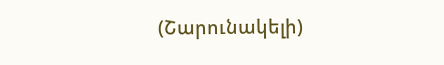(Շարունակելի)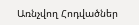Առնչվող Հոդվածներ